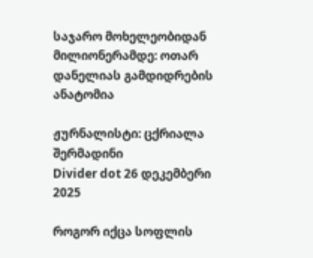საჯარო მოხელეობიდან მილიონერამდე: ოთარ დანელიას გამდიდრების ანატომია

ჟურნალისტი: ცქრიალა შერმადინი
Divider dot 26 დეკემბერი 2025

როგორ იქცა სოფლის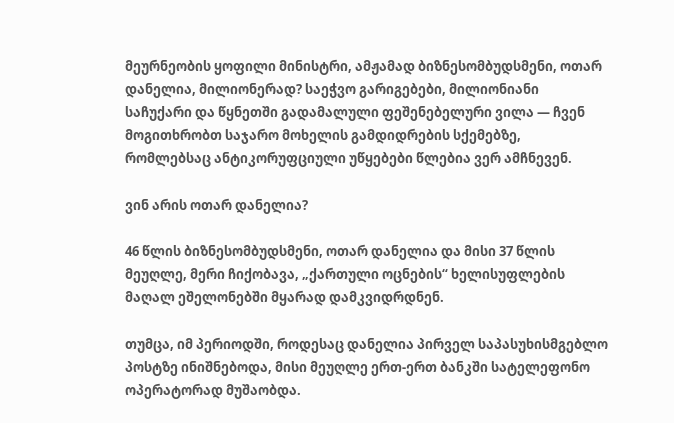მეურნეობის ყოფილი მინისტრი, ამჟამად ბიზნესომბუდსმენი, ოთარ დანელია, მილიონერად? საეჭვო გარიგებები, მილიონიანი საჩუქარი და წყნეთში გადამალული ფეშენებელური ვილა — ჩვენ მოგითხრობთ საჯარო მოხელის გამდიდრების სქემებზე, რომლებსაც ანტიკორუფციული უწყებები წლებია ვერ ამჩნევენ.

ვინ არის ოთარ დანელია?

46 წლის ბიზნესომბუდსმენი, ოთარ დანელია და მისი 37 წლის მეუღლე, მერი ჩიქობავა, „ქართული ოცნების“ ხელისუფლების მაღალ ეშელონებში მყარად დამკვიდრდნენ.

თუმცა, იმ პერიოდში, როდესაც დანელია პირველ საპასუხისმგებლო პოსტზე ინიშნებოდა, მისი მეუღლე ერთ-ერთ ბანკში სატელეფონო ოპერატორად მუშაობდა.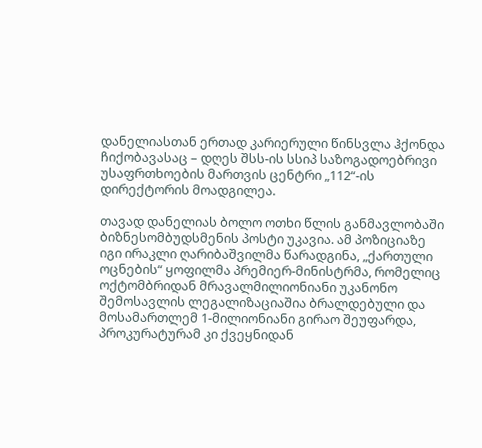დანელიასთან ერთად კარიერული წინსვლა ჰქონდა ჩიქობავასაც – დღეს შსს-ის სსიპ საზოგადოებრივი უსაფრთხოების მართვის ცენტრი „112“-ის დირექტორის მოადგილეა.

თავად დანელიას ბოლო ოთხი წლის განმავლობაში ბიზნესომბუდსმენის პოსტი უკავია. ამ პოზიციაზე იგი ირაკლი ღარიბაშვილმა წარადგინა, „ქართული ოცნების“ ყოფილმა პრემიერ-მინისტრმა, რომელიც ოქტომბრიდან მრავალმილიონიანი უკანონო შემოსავლის ლეგალიზაციაშია ბრალდებული და მოსამართლემ 1-მილიონიანი გირაო შეუფარდა, პროკურატურამ კი ქვეყნიდან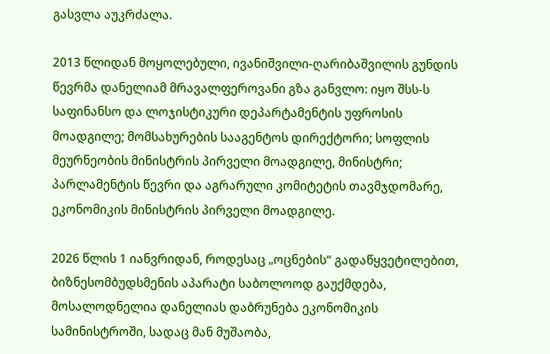გასვლა აუკრძალა.

2013 წლიდან მოყოლებული, ივანიშვილი-ღარიბაშვილის გუნდის წევრმა დანელიამ მრავალფეროვანი გზა განვლო: იყო შსს-ს საფინანსო და ლოჯისტიკური დეპარტამენტის უფროსის მოადგილე; მომსახურების სააგენტოს დირექტორი; სოფლის მეურნეობის მინისტრის პირველი მოადგილე, მინისტრი; პარლამენტის წევრი და აგრარული კომიტეტის თავმჯდომარე, ეკონომიკის მინისტრის პირველი მოადგილე.

2026 წლის 1 იანვრიდან, როდესაც „ოცნების“ გადაწყვეტილებით, ბიზნესომბუდსმენის აპარატი საბოლოოდ გაუქმდება, მოსალოდნელია დანელიას დაბრუნება ეკონომიკის სამინისტროში, სადაც მან მუშაობა,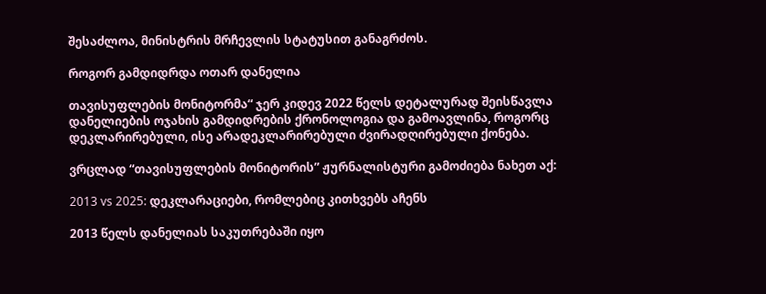შესაძლოა, მინისტრის მრჩევლის სტატუსით განაგრძოს.

როგორ გამდიდრდა ოთარ დანელია

თავისუფლების მონიტორმა“ ჯერ კიდევ 2022 წელს დეტალურად შეისწავლა დანელიების ოჯახის გამდიდრების ქრონოლოგია და გამოავლინა, როგორც დეკლარირებული, ისე არადეკლარირებული ძვირადღირებული ქონება.

ვრცლად “თავისუფლების მონიტორის” ჟურნალისტური გამოძიება ნახეთ აქ:

2013 vs 2025: დეკლარაციები, რომლებიც კითხვებს აჩენს

2013 წელს დანელიას საკუთრებაში იყო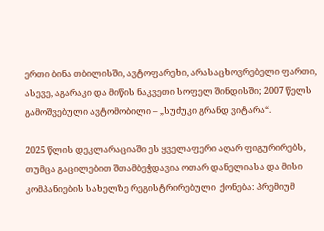ერთი ბინა თბილისში, ავტოფარეხი, არასაცხოვრებელი ფართი, ასევე, აგარაკი და მიწის ნაკვეთი სოფელ შინდისში; 2007 წელს გამოშვებული ავტომობილი – „სუძუკი გრანდ ვიტარა“.

2025 წლის დეკლარაციაში ეს ყველაფერი აღარ ფიგურირებს, თუმცა გაცილებით შთამბეჭდავია ოთარ დანელიასა და მისი კომპანიების სახელზე რეგისტრირებული  ქონება: პრემიუმ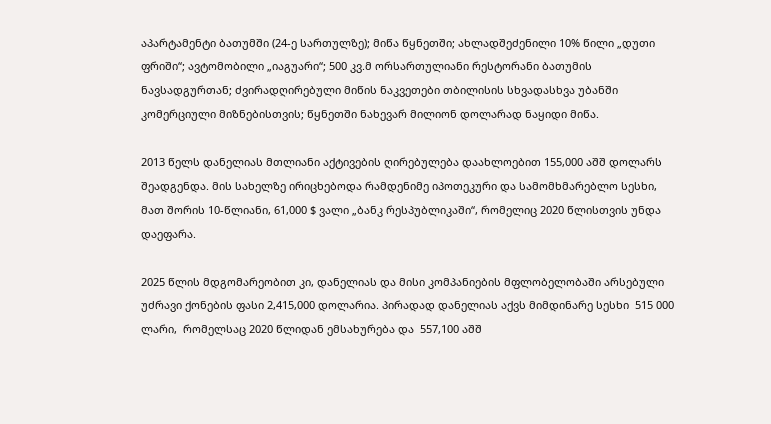აპარტამენტი ბათუმში (24-ე სართულზე); მიწა წყნეთში; ახლადშეძენილი 10% წილი „დუთი ფრიში“; ავტომობილი „იაგუარი“; 500 კვ.მ ორსართულიანი რესტორანი ბათუმის ნავსადგურთან; ძვირადღირებული მიწის ნაკვეთები თბილისის სხვადასხვა უბანში კომერციული მიზნებისთვის; წყნეთში ნახევარ მილიონ დოლარად ნაყიდი მიწა.

2013 წელს დანელიას მთლიანი აქტივების ღირებულება დაახლოებით 155,000 აშშ დოლარს შეადგენდა. მის სახელზე ირიცხებოდა რამდენიმე იპოთეკური და სამომხმარებლო სესხი, მათ შორის 10-წლიანი, 61,000 $ ვალი „ბანკ რესპუბლიკაში“, რომელიც 2020 წლისთვის უნდა დაეფარა.

2025 წლის მდგომარეობით კი, დანელიას და მისი კომპანიების მფლობელობაში არსებული უძრავი ქონების ფასი 2,415,000 დოლარია. პირადად დანელიას აქვს მიმდინარე სესხი  515 000 ლარი,  რომელსაც 2020 წლიდან ემსახურება და  557,100 აშშ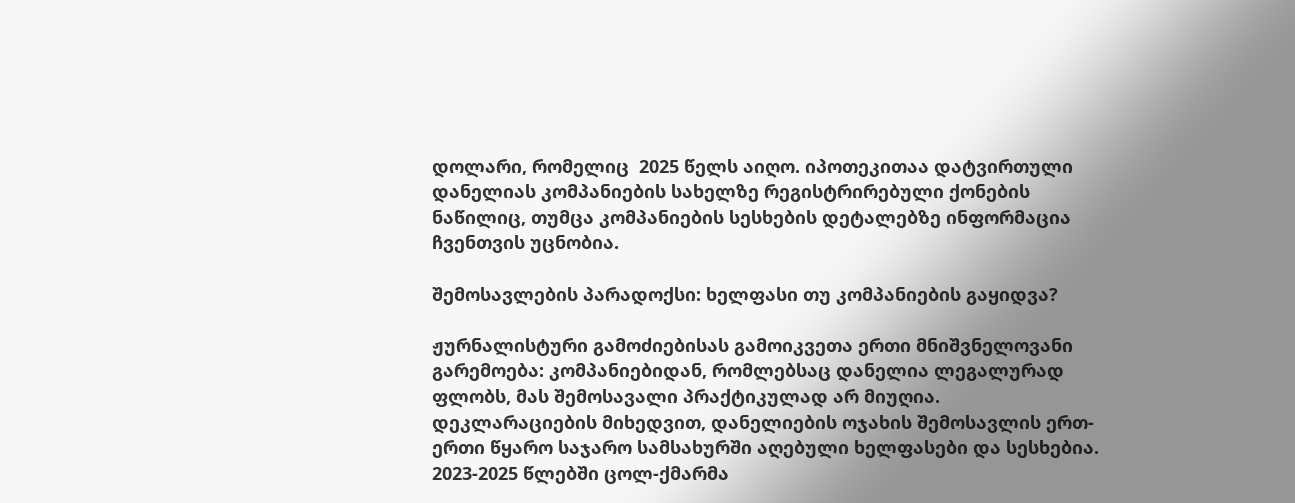დოლარი, რომელიც  2025 წელს აიღო. იპოთეკითაა დატვირთული დანელიას კომპანიების სახელზე რეგისტრირებული ქონების ნაწილიც, თუმცა კომპანიების სესხების დეტალებზე ინფორმაცია ჩვენთვის უცნობია.

შემოსავლების პარადოქსი: ხელფასი თუ კომპანიების გაყიდვა?

ჟურნალისტური გამოძიებისას გამოიკვეთა ერთი მნიშვნელოვანი გარემოება: კომპანიებიდან, რომლებსაც დანელია ლეგალურად ფლობს, მას შემოსავალი პრაქტიკულად არ მიუღია. დეკლარაციების მიხედვით, დანელიების ოჯახის შემოსავლის ერთ-ერთი წყარო საჯარო სამსახურში აღებული ხელფასები და სესხებია. 2023-2025 წლებში ცოლ-ქმარმა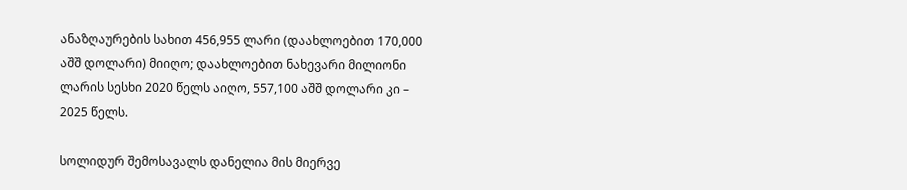ანაზღაურების სახით 456,955 ლარი (დაახლოებით 170,000 აშშ დოლარი) მიიღო; დაახლოებით ნახევარი მილიონი ლარის სესხი 2020 წელს აიღო, 557,100 აშშ დოლარი კი – 2025 წელს.

სოლიდურ შემოსავალს დანელია მის მიერვე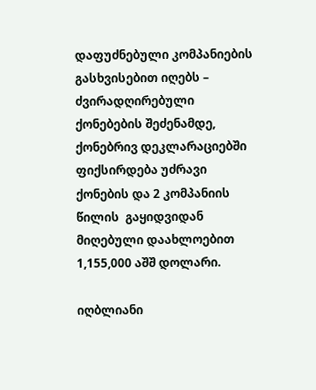დაფუძნებული კომპანიების გასხვისებით იღებს – ძვირადღირებული ქონებების შეძენამდე, ქონებრივ დეკლარაციებში ფიქსირდება უძრავი ქონების და 2 კომპანიის წილის  გაყიდვიდან მიღებული დაახლოებით 1,155,000 აშშ დოლარი.

იღბლიანი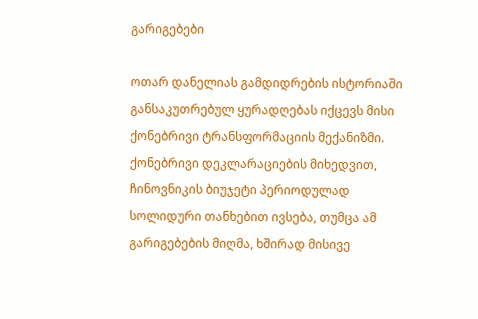გარიგებები

ოთარ დანელიას გამდიდრების ისტორიაში განსაკუთრებულ ყურადღებას იქცევს მისი ქონებრივი ტრანსფორმაციის მექანიზმი. ქონებრივი დეკლარაციების მიხედვით, ჩინოვნიკის ბიუჯეტი პერიოდულად სოლიდური თანხებით ივსება, თუმცა ამ გარიგებების მიღმა, ხშირად მისივე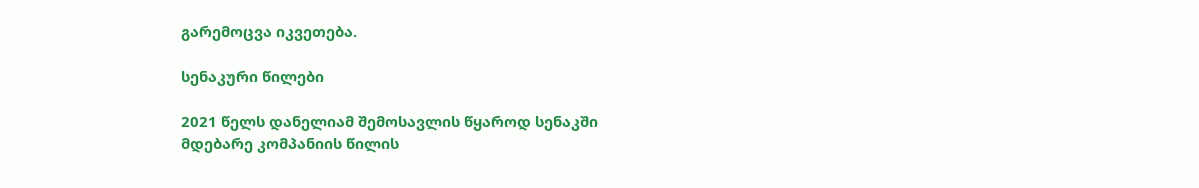გარემოცვა იკვეთება.

სენაკური წილები

2021 წელს დანელიამ შემოსავლის წყაროდ სენაკში მდებარე კომპანიის წილის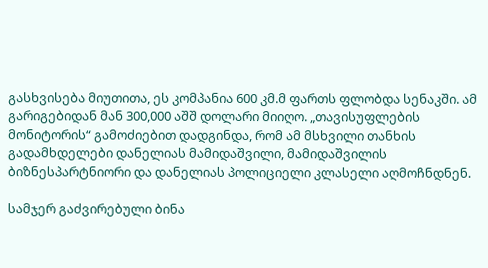გასხვისება მიუთითა, ეს კომპანია 600 კმ.მ ფართს ფლობდა სენაკში. ამ გარიგებიდან მან 300,000 აშშ დოლარი მიიღო. „თავისუფლების მონიტორის“ გამოძიებით დადგინდა, რომ ამ მსხვილი თანხის გადამხდელები დანელიას მამიდაშვილი, მამიდაშვილის ბიზნესპარტნიორი და დანელიას პოლიციელი კლასელი აღმოჩნდნენ.

სამჯერ გაძვირებული ბინა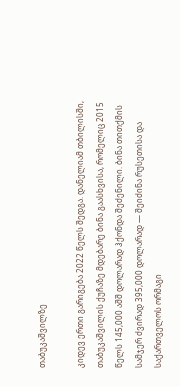თაბუკაშვილზე

კიდევ ერთი გარიგება 2022 წელს შედგა. დანელიამ თბილისში, თაბუკაშვილის ქუჩაზე მდებარე ბინა გაასხვისა, რომელიც 2015 წელს 145,000 აშშ დოლარად ჰქონდა შეძენილი. ბინა თითქმის სამჯერ ძვირად 395,000 დოლარად — შეიძინა რუსეთისა და საქართველოს ორმაგი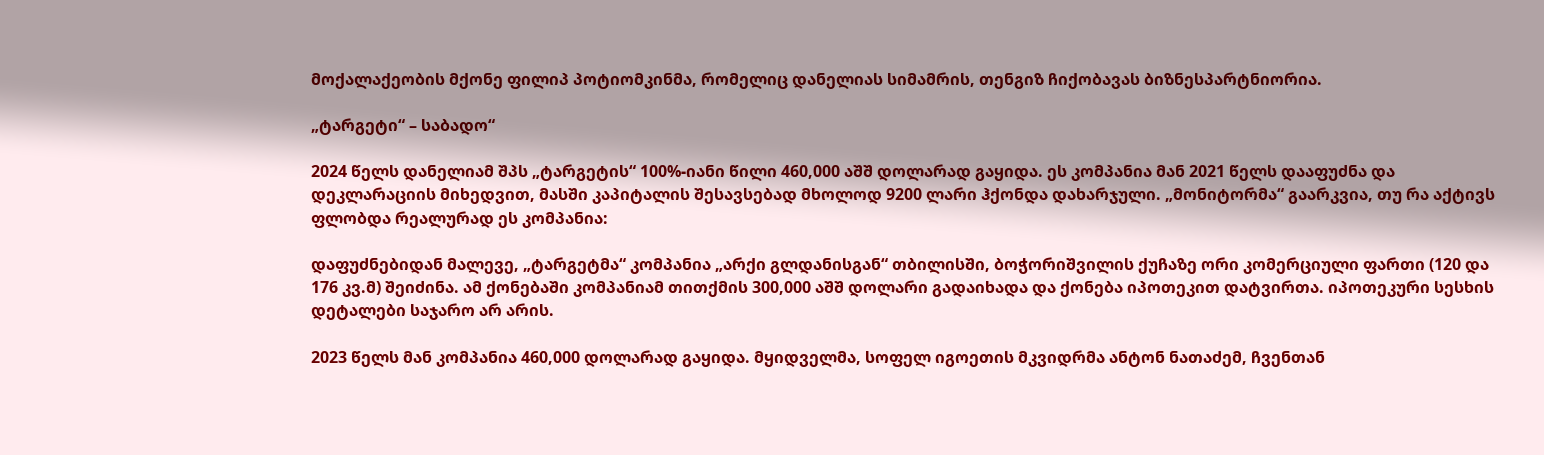მოქალაქეობის მქონე ფილიპ პოტიომკინმა, რომელიც დანელიას სიმამრის, თენგიზ ჩიქობავას ბიზნესპარტნიორია.

„ტარგეტი“ – საბადო“

2024 წელს დანელიამ შპს „ტარგეტის“ 100%-იანი წილი 460,000 აშშ დოლარად გაყიდა. ეს კომპანია მან 2021 წელს დააფუძნა და დეკლარაციის მიხედვით, მასში კაპიტალის შესავსებად მხოლოდ 9200 ლარი ჰქონდა დახარჯული. „მონიტორმა“ გაარკვია, თუ რა აქტივს ფლობდა რეალურად ეს კომპანია:

დაფუძნებიდან მალევე, „ტარგეტმა“ კომპანია „არქი გლდანისგან“ თბილისში, ბოჭორიშვილის ქუჩაზე ორი კომერციული ფართი (120 და 176 კვ.მ) შეიძინა. ამ ქონებაში კომპანიამ თითქმის 300,000 აშშ დოლარი გადაიხადა და ქონება იპოთეკით დატვირთა. იპოთეკური სესხის დეტალები საჯარო არ არის.

2023 წელს მან კომპანია 460,000 დოლარად გაყიდა. მყიდველმა, სოფელ იგოეთის მკვიდრმა ანტონ ნათაძემ, ჩვენთან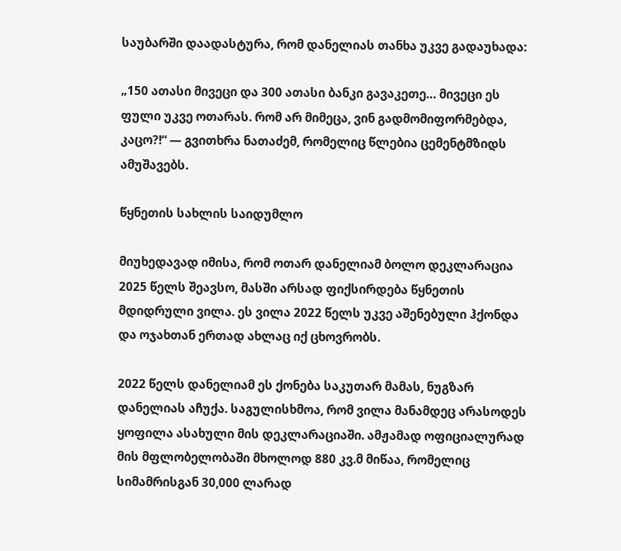საუბარში დაადასტურა, რომ დანელიას თანხა უკვე გადაუხადა:

„150 ათასი მივეცი და 300 ათასი ბანკი გავაკეთე… მივეცი ეს ფული უკვე ოთარას. რომ არ მიმეცა, ვინ გადმომიფორმებდა, კაცო?!“ — გვითხრა ნათაძემ, რომელიც წლებია ცემენტმზიდს ამუშავებს.

წყნეთის სახლის საიდუმლო

მიუხედავად იმისა, რომ ოთარ დანელიამ ბოლო დეკლარაცია 2025 წელს შეავსო, მასში არსად ფიქსირდება წყნეთის მდიდრული ვილა. ეს ვილა 2022 წელს უკვე აშენებული ჰქონდა და ოჯახთან ერთად ახლაც იქ ცხოვრობს.

2022 წელს დანელიამ ეს ქონება საკუთარ მამას, ნუგზარ დანელიას აჩუქა. საგულისხმოა, რომ ვილა მანამდეც არასოდეს ყოფილა ასახული მის დეკლარაციაში. ამჟამად ოფიციალურად მის მფლობელობაში მხოლოდ 880 კვ.მ მიწაა, რომელიც სიმამრისგან 30,000 ლარად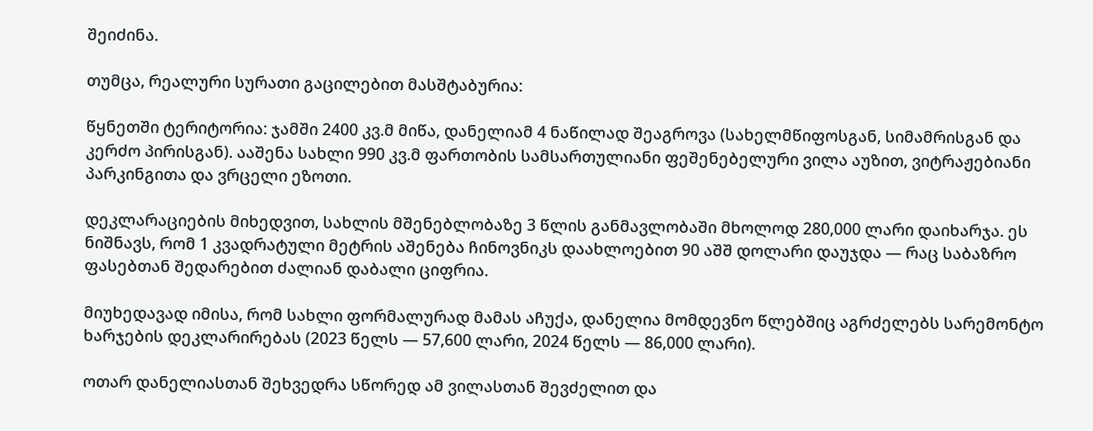შეიძინა.

თუმცა, რეალური სურათი გაცილებით მასშტაბურია:

წყნეთში ტერიტორია: ჯამში 2400 კვ.მ მიწა, დანელიამ 4 ნაწილად შეაგროვა (სახელმწიფოსგან, სიმამრისგან და კერძო პირისგან). ააშენა სახლი 990 კვ.მ ფართობის სამსართულიანი ფეშენებელური ვილა აუზით, ვიტრაჟებიანი პარკინგითა და ვრცელი ეზოთი.

დეკლარაციების მიხედვით, სახლის მშენებლობაზე 3 წლის განმავლობაში მხოლოდ 280,000 ლარი დაიხარჯა. ეს ნიშნავს, რომ 1 კვადრატული მეტრის აშენება ჩინოვნიკს დაახლოებით 90 აშშ დოლარი დაუჯდა — რაც საბაზრო ფასებთან შედარებით ძალიან დაბალი ციფრია.

მიუხედავად იმისა, რომ სახლი ფორმალურად მამას აჩუქა, დანელია მომდევნო წლებშიც აგრძელებს სარემონტო ხარჯების დეკლარირებას (2023 წელს — 57,600 ლარი, 2024 წელს — 86,000 ლარი).

ოთარ დანელიასთან შეხვედრა სწორედ ამ ვილასთან შევძელით და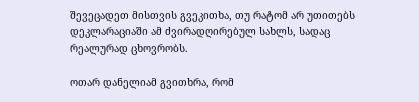შევეცადეთ მისთვის გვეკითხა, თუ რატომ არ უთითებს დეკლარაციაში ამ ძვირადღირებულ სახლს, სადაც რეალურად ცხოვრობს.

ოთარ დანელიამ გვითხრა, რომ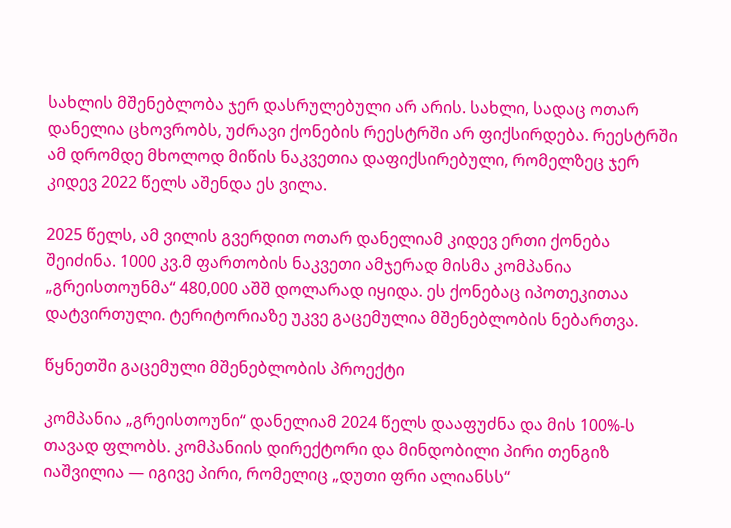სახლის მშენებლობა ჯერ დასრულებული არ არის. სახლი, სადაც ოთარ დანელია ცხოვრობს, უძრავი ქონების რეესტრში არ ფიქსირდება. რეესტრში ამ დრომდე მხოლოდ მიწის ნაკვეთია დაფიქსირებული, რომელზეც ჯერ კიდევ 2022 წელს აშენდა ეს ვილა.

2025 წელს, ამ ვილის გვერდით ოთარ დანელიამ კიდევ ერთი ქონება შეიძინა. 1000 კვ.მ ფართობის ნაკვეთი ამჯერად მისმა კომპანია „გრეისთოუნმა“ 480,000 აშშ დოლარად იყიდა. ეს ქონებაც იპოთეკითაა დატვირთული. ტერიტორიაზე უკვე გაცემულია მშენებლობის ნებართვა.

წყნეთში გაცემული მშენებლობის პროექტი

კომპანია „გრეისთოუნი“ დანელიამ 2024 წელს დააფუძნა და მის 100%-ს თავად ფლობს. კომპანიის დირექტორი და მინდობილი პირი თენგიზ იაშვილია — იგივე პირი, რომელიც „დუთი ფრი ალიანსს“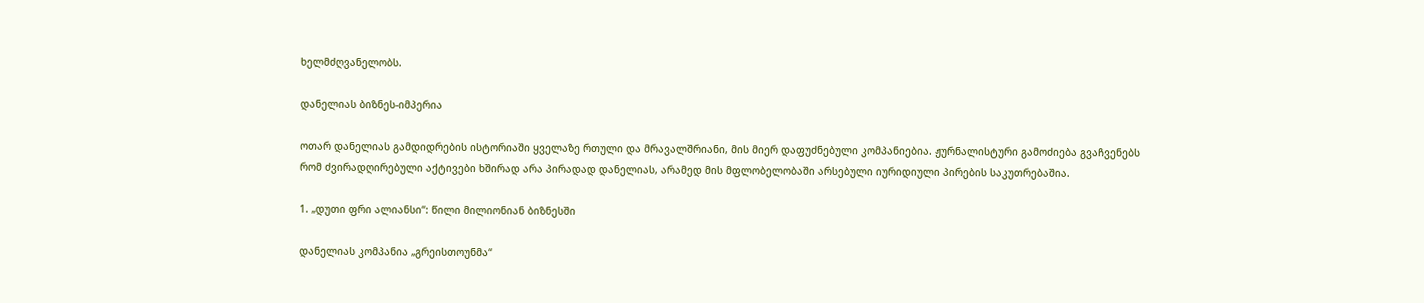ხელმძღვანელობს.

დანელიას ბიზნეს-იმპერია

ოთარ დანელიას გამდიდრების ისტორიაში ყველაზე რთული და მრავალშრიანი, მის მიერ დაფუძნებული კომპანიებია. ჟურნალისტური გამოძიება გვაჩვენებს რომ ძვირადღირებული აქტივები ხშირად არა პირადად დანელიას, არამედ მის მფლობელობაში არსებული იურიდიული პირების საკუთრებაშია.

1. „დუთი ფრი ალიანსი“: წილი მილიონიან ბიზნესში

დანელიას კომპანია „გრეისთოუნმა“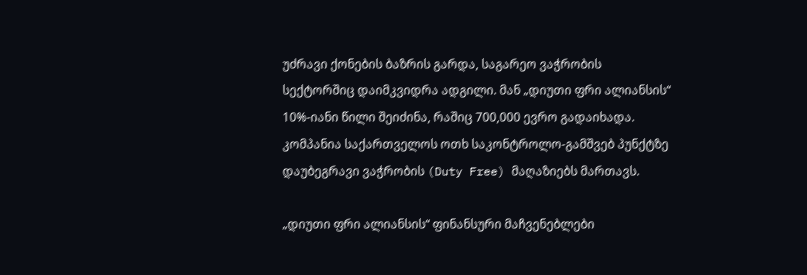უძრავი ქონების ბაზრის გარდა, საგარეო ვაჭრობის სექტორშიც დაიმკვიდრა ადგილი. მან „დიუთი ფრი ალიანსის“ 10%-იანი წილი შეიძინა, რაშიც 700,000 ევრო გადაიხადა. კომპანია საქართველოს ოთხ საკონტროლო-გამშვებ პუნქტზე დაუბეგრავი ვაჭრობის (Duty Free) მაღაზიებს მართავს.

„დიუთი ფრი ალიანსის“ ფინანსური მაჩვენებლები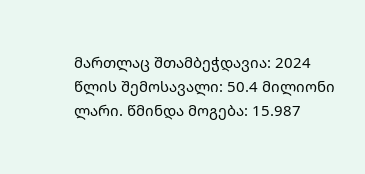მართლაც შთამბეჭდავია: 2024 წლის შემოსავალი: 50.4 მილიონი ლარი. წმინდა მოგება: 15.987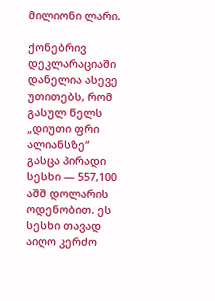მილიონი ლარი.

ქონებრივ დეკლარაციაში დანელია ასევე უთითებს, რომ გასულ წელს „დიუთი ფრი ალიანსზე“ გასცა პირადი სესხი — 557,100 აშშ დოლარის ოდენობით. ეს სესხი თავად აიღო კერძო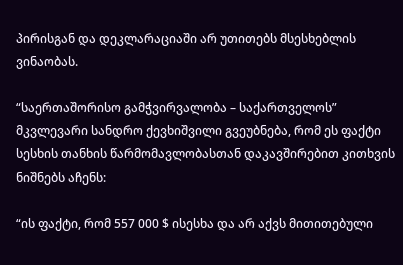პირისგან და დეკლარაციაში არ უთითებს მსესხებლის ვინაობას.

“საერთაშორისო გამჭვირვალობა – საქართველოს” მკვლევარი სანდრო ქევხიშვილი გვეუბნება, რომ ეს ფაქტი სესხის თანხის წარმომავლობასთან დაკავშირებით კითხვის ნიშნებს აჩენს:

“ის ფაქტი, რომ 557 000 $ ისესხა და არ აქვს მითითებული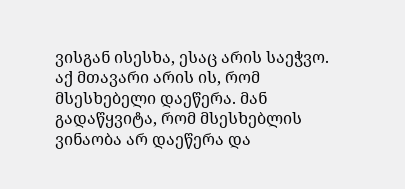ვისგან ისესხა, ესაც არის საეჭვო. აქ მთავარი არის ის, რომ მსესხებელი დაეწერა. მან გადაწყვიტა, რომ მსესხებლის ვინაობა არ დაეწერა და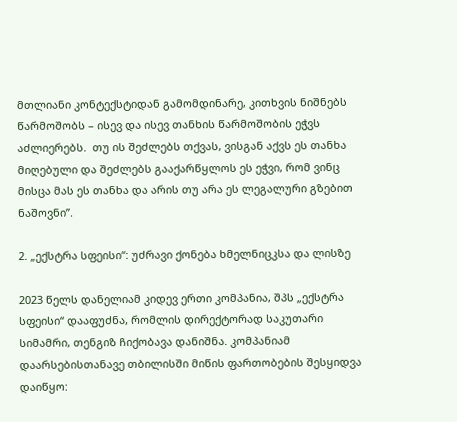მთლიანი კონტექსტიდან გამომდინარე, კითხვის ნიშნებს წარმოშობს – ისევ და ისევ თანხის წარმოშობის ეჭვს აძლიერებს.  თუ ის შეძლებს თქვას, ვისგან აქვს ეს თანხა მიღებული და შეძლებს გააქარწყლოს ეს ეჭვი, რომ ვინც მისცა მას ეს თანხა და არის თუ არა ეს ლეგალური გზებით ნაშოვნი”.

2. „ექსტრა სფეისი“: უძრავი ქონება ხმელნიცკსა და ლისზე

2023 წელს დანელიამ კიდევ ერთი კომპანია, შპს „ექსტრა სფეისი“ დააფუძნა, რომლის დირექტორად საკუთარი სიმამრი, თენგიზ ჩიქობავა დანიშნა. კომპანიამ დაარსებისთანავე თბილისში მიწის ფართობების შესყიდვა დაიწყო: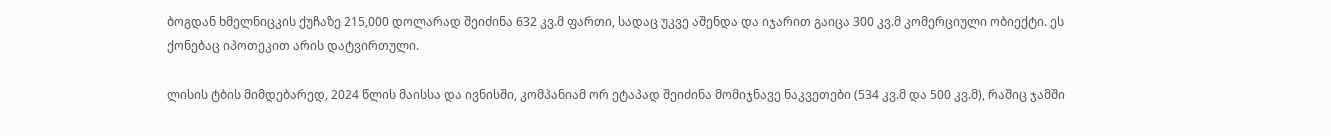ბოგდან ხმელნიცკის ქუჩაზე 215,000 დოლარად შეიძინა 632 კვ.მ ფართი, სადაც უკვე აშენდა და იჯარით გაიცა 300 კვ.მ კომერციული ობიექტი. ეს ქონებაც იპოთეკით არის დატვირთული.

ლისის ტბის მიმდებარედ, 2024 წლის მაისსა და ივნისში, კომპანიამ ორ ეტაპად შეიძინა მომიჯნავე ნაკვეთები (534 კვ.მ და 500 კვ.მ), რაშიც ჯამში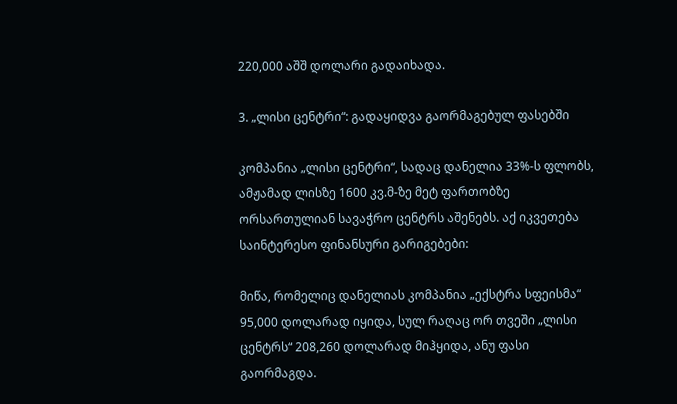220,000 აშშ დოლარი გადაიხადა.

3. „ლისი ცენტრი“: გადაყიდვა გაორმაგებულ ფასებში

კომპანია „ლისი ცენტრი“, სადაც დანელია 33%-ს ფლობს, ამჟამად ლისზე 1600 კვ.მ-ზე მეტ ფართობზე ორსართულიან სავაჭრო ცენტრს აშენებს. აქ იკვეთება საინტერესო ფინანსური გარიგებები:

მიწა, რომელიც დანელიას კომპანია „ექსტრა სფეისმა“ 95,000 დოლარად იყიდა, სულ რაღაც ორ თვეში „ლისი ცენტრს“ 208,260 დოლარად მიჰყიდა, ანუ ფასი გაორმაგდა.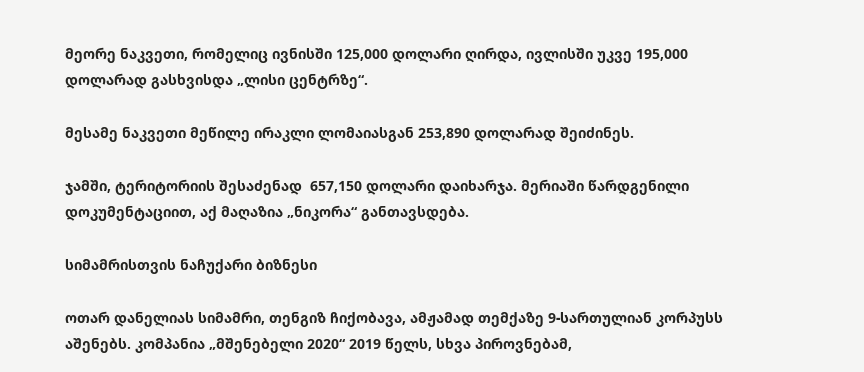მეორე ნაკვეთი, რომელიც ივნისში 125,000 დოლარი ღირდა, ივლისში უკვე 195,000 დოლარად გასხვისდა „ლისი ცენტრზე“.

მესამე ნაკვეთი მეწილე ირაკლი ლომაიასგან 253,890 დოლარად შეიძინეს.

ჯამში, ტერიტორიის შესაძენად  657,150 დოლარი დაიხარჯა. მერიაში წარდგენილი დოკუმენტაციით, აქ მაღაზია „ნიკორა“ განთავსდება.

სიმამრისთვის ნაჩუქარი ბიზნესი

ოთარ დანელიას სიმამრი, თენგიზ ჩიქობავა, ამჟამად თემქაზე 9-სართულიან კორპუსს აშენებს. კომპანია „მშენებელი 2020“ 2019 წელს, სხვა პიროვნებამ,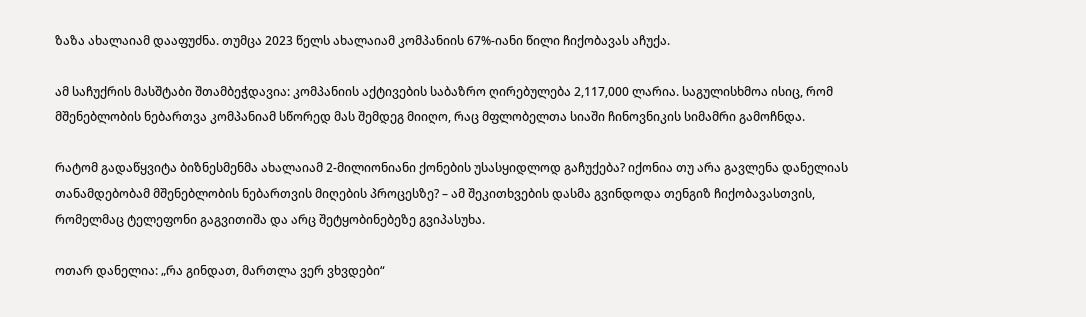ზაზა ახალაიამ დააფუძნა. თუმცა 2023 წელს ახალაიამ კომპანიის 67%-იანი წილი ჩიქობავას აჩუქა.

ამ საჩუქრის მასშტაბი შთამბეჭდავია: კომპანიის აქტივების საბაზრო ღირებულება 2,117,000 ლარია. საგულისხმოა ისიც, რომ მშენებლობის ნებართვა კომპანიამ სწორედ მას შემდეგ მიიღო, რაც მფლობელთა სიაში ჩინოვნიკის სიმამრი გამოჩნდა.

რატომ გადაწყვიტა ბიზნესმენმა ახალაიამ 2-მილიონიანი ქონების უსასყიდლოდ გაჩუქება? იქონია თუ არა გავლენა დანელიას თანამდებობამ მშენებლობის ნებართვის მიღების პროცესზე? – ამ შეკითხვების დასმა გვინდოდა თენგიზ ჩიქობავასთვის, რომელმაც ტელეფონი გაგვითიშა და არც შეტყობინებეზე გვიპასუხა.

ოთარ დანელია: „რა გინდათ, მართლა ვერ ვხვდები“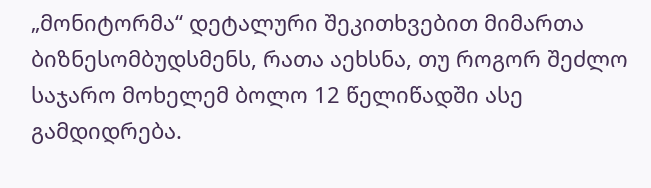„მონიტორმა“ დეტალური შეკითხვებით მიმართა ბიზნესომბუდსმენს, რათა აეხსნა, თუ როგორ შეძლო საჯარო მოხელემ ბოლო 12 წელიწადში ასე გამდიდრება.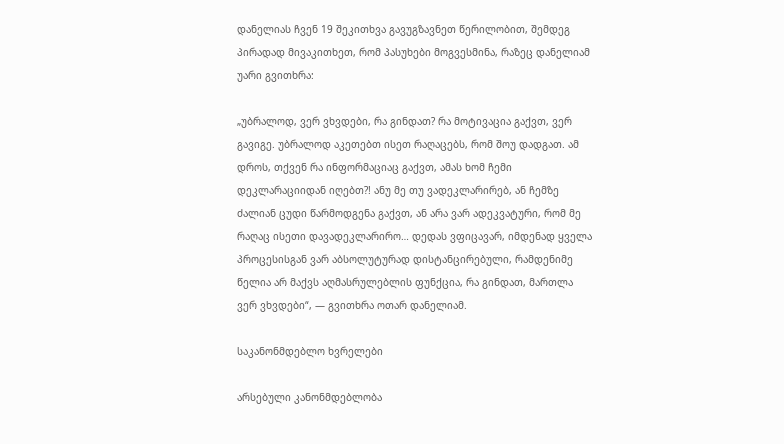დანელიას ჩვენ 19 შეკითხვა გავუგზავნეთ წერილობით, შემდეგ პირადად მივაკითხეთ, რომ პასუხები მოგვესმინა, რაზეც დანელიამ უარი გვითხრა:

„უბრალოდ, ვერ ვხვდები, რა გინდათ? რა მოტივაცია გაქვთ, ვერ გავიგე. უბრალოდ აკეთებთ ისეთ რაღაცებს, რომ შოუ დადგათ. ამ დროს, თქვენ რა ინფორმაციაც გაქვთ, ამას ხომ ჩემი დეკლარაციიდან იღებთ?! ანუ მე თუ ვადეკლარირებ, ან ჩემზე ძალიან ცუდი წარმოდგენა გაქვთ, ან არა ვარ ადეკვატური, რომ მე რაღაც ისეთი დავადეკლარირო… დედას ვფიცავარ, იმდენად ყველა პროცესისგან ვარ აბსოლუტურად დისტანცირებული, რამდენიმე წელია არ მაქვს აღმასრულებლის ფუნქცია, რა გინდათ, მართლა ვერ ვხვდები“, — გვითხრა ოთარ დანელიამ.

საკანონმდებლო ხვრელები

არსებული კანონმდებლობა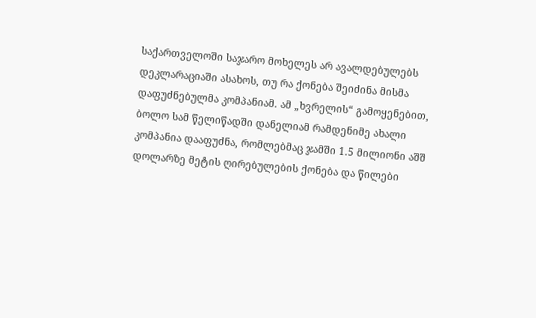საქართველოში საჯარო მოხელეს არ ავალდებულებს დეკლარაციაში ასახოს, თუ რა ქონება შეიძინა მისმა დაფუძნებულმა კომპანიამ. ამ „ხვრელის“ გამოყენებით, ბოლო სამ წელიწადში დანელიამ რამდენიმე ახალი კომპანია დააფუძნა, რომლებმაც ჯამში 1.5 მილიონი აშშ დოლარზე მეტის ღირებულების ქონება და წილები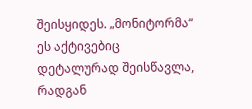შეისყიდეს. „მონიტორმა“ ეს აქტივებიც დეტალურად შეისწავლა, რადგან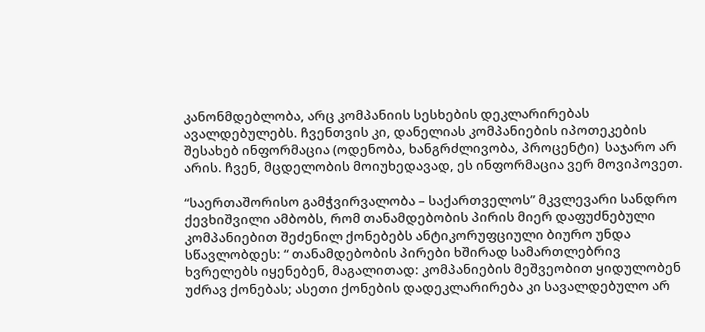კანონმდებლობა, არც კომპანიის სესხების დეკლარირებას ავალდებულებს. ჩვენთვის კი, დანელიას კომპანიების იპოთეკების შესახებ ინფორმაცია (ოდენობა, ხანგრძლივობა, პროცენტი)  საჯარო არ არის. ჩვენ, მცდელობის მოიუხედავად, ეს ინფორმაცია ვერ მოვიპოვეთ.

“საერთაშორისო გამჭვირვალობა – საქართველოს” მკვლევარი სანდრო ქევხიშვილი ამბობს, რომ თანამდებობის პირის მიერ დაფუძნებული კომპანიებით შეძენილ ქონებებს ანტიკორუფციული ბიურო უნდა სწავლობდეს: “ თანამდებობის პირები ხშირად სამართლებრივ ხვრელებს იყენებენ, მაგალითად: კომპანიების მეშვეობით ყიდულობენ უძრავ ქონებას; ასეთი ქონების დადეკლარირება კი სავალდებულო არ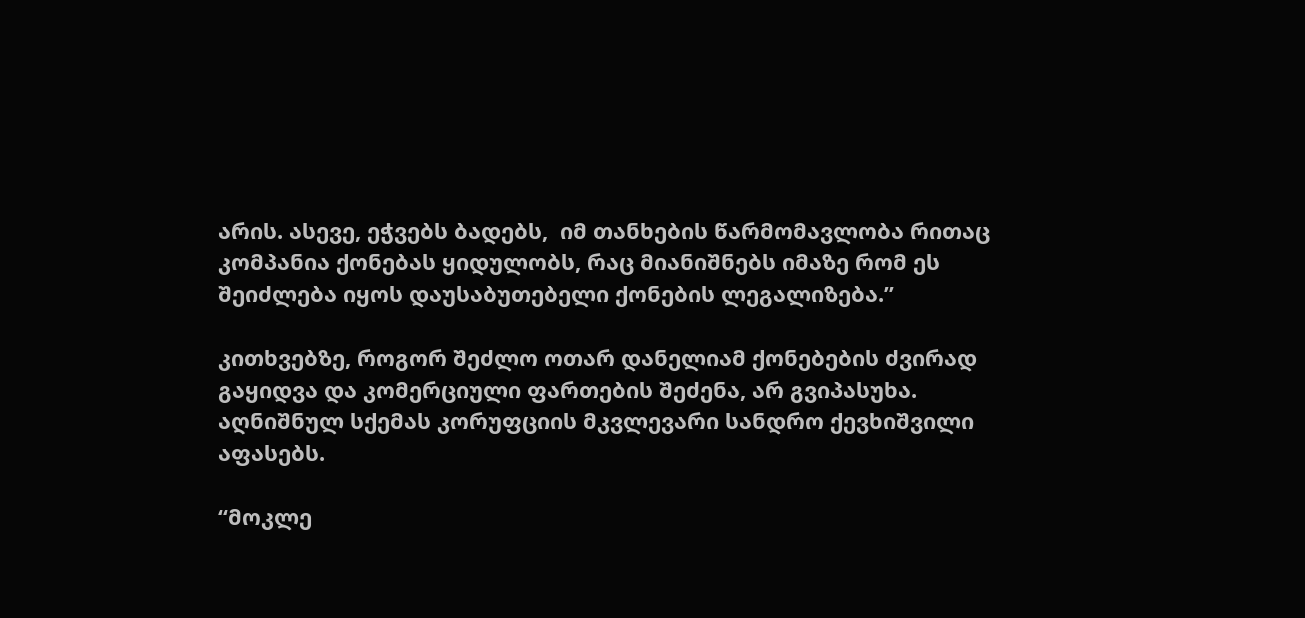არის. ასევე, ეჭვებს ბადებს,  იმ თანხების წარმომავლობა რითაც კომპანია ქონებას ყიდულობს, რაც მიანიშნებს იმაზე რომ ეს შეიძლება იყოს დაუსაბუთებელი ქონების ლეგალიზება.”

კითხვებზე, როგორ შეძლო ოთარ დანელიამ ქონებების ძვირად გაყიდვა და კომერციული ფართების შეძენა, არ გვიპასუხა. აღნიშნულ სქემას კორუფციის მკვლევარი სანდრო ქევხიშვილი აფასებს.

“მოკლე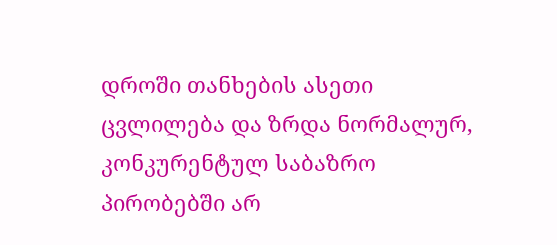დროში თანხების ასეთი ცვლილება და ზრდა ნორმალურ, კონკურენტულ საბაზრო პირობებში არ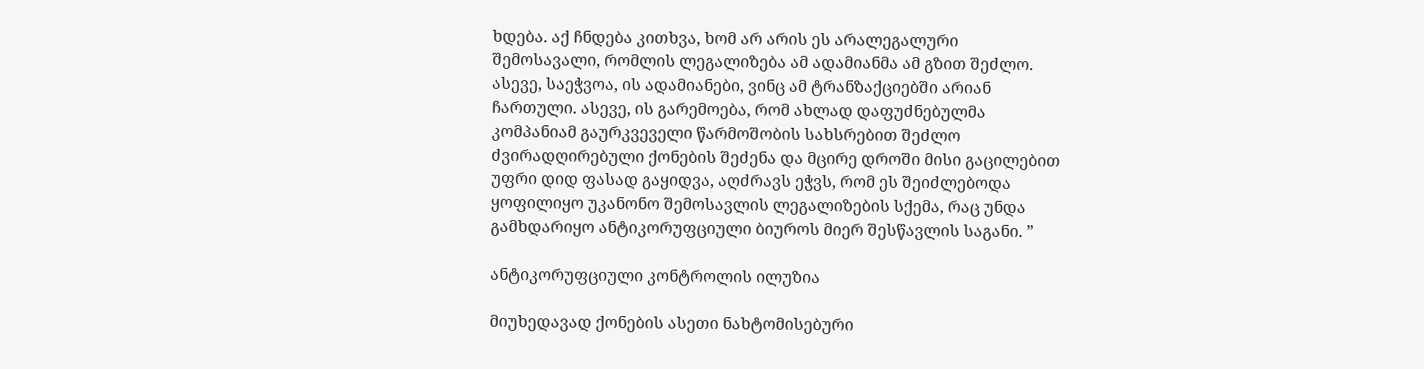ხდება. აქ ჩნდება კითხვა, ხომ არ არის ეს არალეგალური შემოსავალი, რომლის ლეგალიზება ამ ადამიანმა ამ გზით შეძლო. ასევე, საეჭვოა, ის ადამიანები, ვინც ამ ტრანზაქციებში არიან ჩართული. ასევე, ის გარემოება, რომ ახლად დაფუძნებულმა კომპანიამ გაურკვეველი წარმოშობის სახსრებით შეძლო ძვირადღირებული ქონების შეძენა და მცირე დროში მისი გაცილებით უფრი დიდ ფასად გაყიდვა, აღძრავს ეჭვს, რომ ეს შეიძლებოდა ყოფილიყო უკანონო შემოსავლის ლეგალიზების სქემა, რაც უნდა გამხდარიყო ანტიკორუფციული ბიუროს მიერ შესწავლის საგანი. ”

ანტიკორუფციული კონტროლის ილუზია

მიუხედავად ქონების ასეთი ნახტომისებური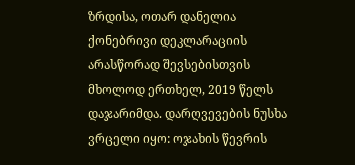ზრდისა, ოთარ დანელია ქონებრივი დეკლარაციის არასწორად შევსებისთვის მხოლოდ ერთხელ, 2019 წელს დაჯარიმდა. დარღვევების ნუსხა ვრცელი იყო: ოჯახის წევრის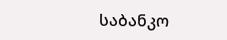საბანკო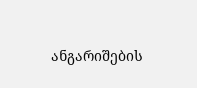ანგარიშების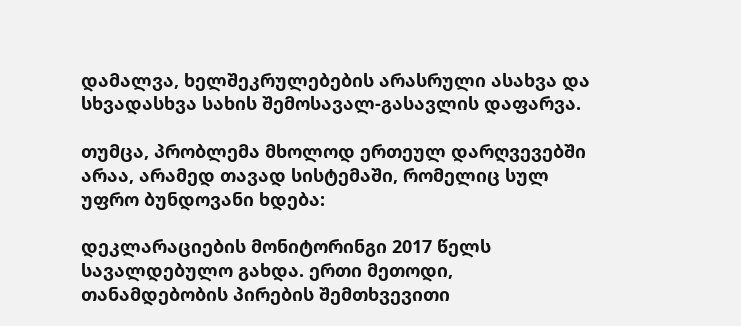დამალვა, ხელშეკრულებების არასრული ასახვა და სხვადასხვა სახის შემოსავალ-გასავლის დაფარვა.

თუმცა, პრობლემა მხოლოდ ერთეულ დარღვევებში არაა, არამედ თავად სისტემაში, რომელიც სულ უფრო ბუნდოვანი ხდება:

დეკლარაციების მონიტორინგი 2017 წელს სავალდებულო გახდა. ერთი მეთოდი, თანამდებობის პირების შემთხვევითი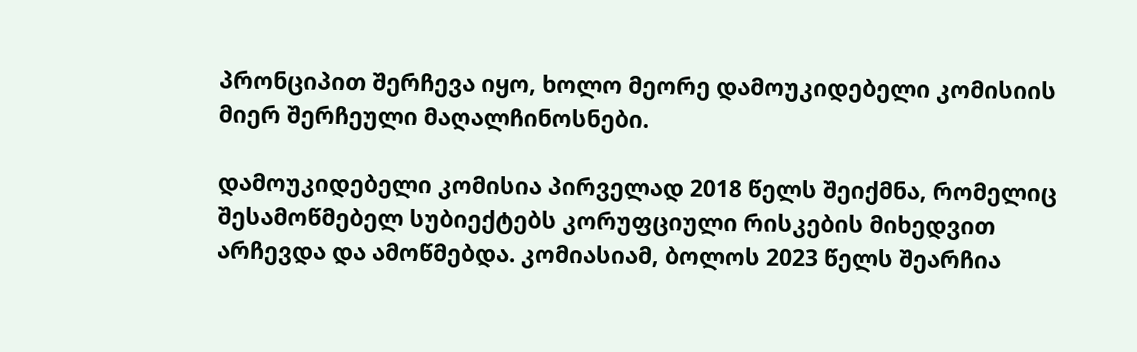პრონციპით შერჩევა იყო, ხოლო მეორე დამოუკიდებელი კომისიის მიერ შერჩეული მაღალჩინოსნები.

დამოუკიდებელი კომისია პირველად 2018 წელს შეიქმნა, რომელიც შესამოწმებელ სუბიექტებს კორუფციული რისკების მიხედვით არჩევდა და ამოწმებდა. კომიასიამ, ბოლოს 2023 წელს შეარჩია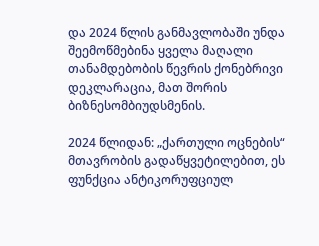და 2024 წლის განმავლობაში უნდა შეემოწმებინა ყველა მაღალი თანამდებობის წევრის ქონებრივი დეკლარაცია, მათ შორის ბიზნესომბიუდსმენის.

2024 წლიდან: „ქართული ოცნების“ მთავრობის გადაწყვეტილებით, ეს ფუნქცია ანტიკორუფციულ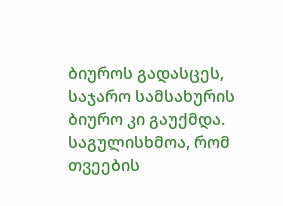ბიუროს გადასცეს, საჯარო სამსახურის ბიურო კი გაუქმდა. საგულისხმოა, რომ თვეების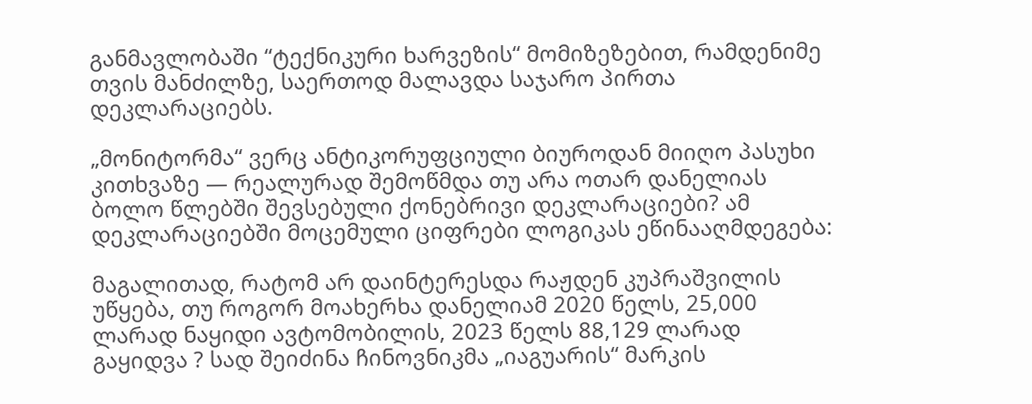განმავლობაში “ტექნიკური ხარვეზის“ მომიზეზებით, რამდენიმე თვის მანძილზე, საერთოდ მალავდა საჯარო პირთა დეკლარაციებს.

„მონიტორმა“ ვერც ანტიკორუფციული ბიუროდან მიიღო პასუხი კითხვაზე — რეალურად შემოწმდა თუ არა ოთარ დანელიას ბოლო წლებში შევსებული ქონებრივი დეკლარაციები? ამ დეკლარაციებში მოცემული ციფრები ლოგიკას ეწინააღმდეგება:

მაგალითად, რატომ არ დაინტერესდა რაჟდენ კუპრაშვილის უწყება, თუ როგორ მოახერხა დანელიამ 2020 წელს, 25,000 ლარად ნაყიდი ავტომობილის, 2023 წელს 88,129 ლარად გაყიდვა ? სად შეიძინა ჩინოვნიკმა „იაგუარის“ მარკის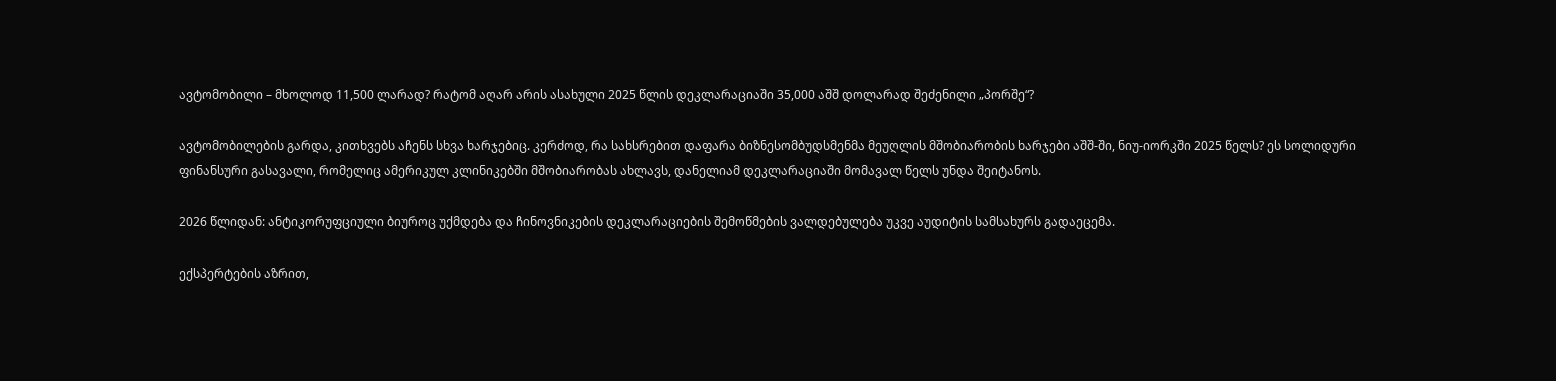ავტომობილი – მხოლოდ 11,500 ლარად? რატომ აღარ არის ასახული 2025 წლის დეკლარაციაში 35,000 აშშ დოლარად შეძენილი „პორშე“?

ავტომობილების გარდა, კითხვებს აჩენს სხვა ხარჯებიც. კერძოდ, რა სახსრებით დაფარა ბიზნესომბუდსმენმა მეუღლის მშობიარობის ხარჯები აშშ-ში, ნიუ-იორკში 2025 წელს? ეს სოლიდური ფინანსური გასავალი, რომელიც ამერიკულ კლინიკებში მშობიარობას ახლავს, დანელიამ დეკლარაციაში მომავალ წელს უნდა შეიტანოს.

2026 წლიდან: ანტიკორუფციული ბიუროც უქმდება და ჩინოვნიკების დეკლარაციების შემოწმების ვალდებულება უკვე აუდიტის სამსახურს გადაეცემა.

ექსპერტების აზრით,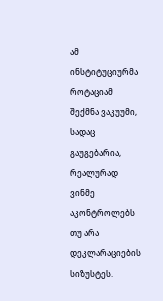ამ ინსტიტუციურმა როტაციამ შექმნა ვაკუუმი, სადაც გაუგებარია, რეალურად ვინმე აკონტროლებს თუ არა დეკლარაციების სიზუსტეს.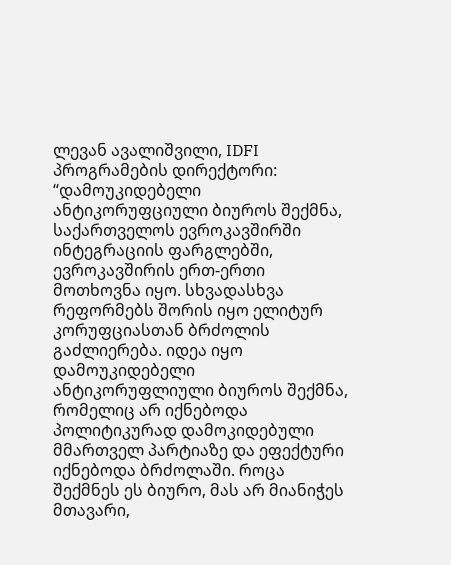ლევან ავალიშვილი, IDFI პროგრამების დირექტორი:  “დამოუკიდებელი ანტიკორუფციული ბიუროს შექმნა, საქართველოს ევროკავშირში ინტეგრაციის ფარგლებში, ევროკავშირის ერთ-ერთი მოთხოვნა იყო. სხვადასხვა რეფორმებს შორის იყო ელიტურ კორუფციასთან ბრძოლის გაძლიერება. იდეა იყო დამოუკიდებელი ანტიკორუფლიული ბიუროს შექმნა, რომელიც არ იქნებოდა პოლიტიკურად დამოკიდებული მმართველ პარტიაზე და ეფექტური იქნებოდა ბრძოლაში. როცა შექმნეს ეს ბიურო, მას არ მიანიჭეს მთავარი,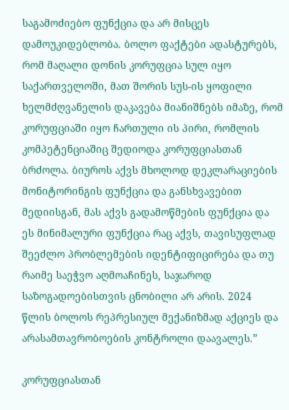საგამოძიებო ფუნქცია და არ მისცეს დამოუკიდებლობა. ბოლო ფაქტები ადასტურებს, რომ მაღალი დონის კორუფცია სულ იყო საქართველოში, მათ შორის სუს-ის ყოფილი ხელმძღვანელის დაკავება მიანიშნებს იმაზე, რომ კორუფციაში იყო ჩართული ის პირი, რომლის კომპეტენციაშიც შედიოდა კორუფციასთან ბრძოლა. ბიუროს აქვს მხოლოდ დეკლარაციების მონიტორინგის ფუნქცია და განსხვავებით მედიისგან, მას აქვს გადამოწმების ფუნქცია და ეს მინიმალური ფუნქცია რაც აქვს, თავისუფლად შეეძლო პრობლემების იდენტიფიცირება და თუ რაიმე საეჭვო აღმოაჩინეს, საჯაროდ საზოგადოებისთვის ცნობილი არ არის. 2024 წლის ბოლოს რეპრესიულ მექანიზმად აქციეს და არასამთავრობოების კონტროლი დაავალეს.”

კორუფციასთან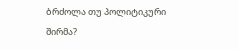ბრძოლა თუ პოლიტიკური შირმა?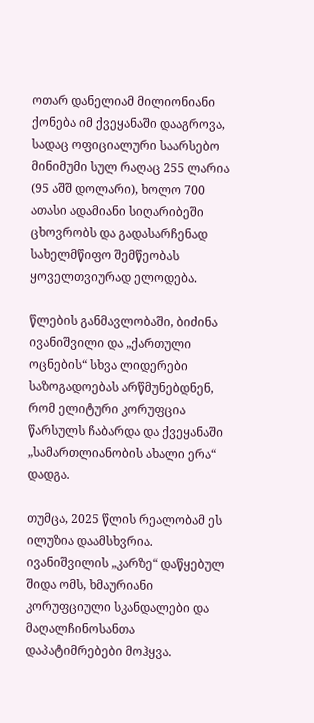ოთარ დანელიამ მილიონიანი ქონება იმ ქვეყანაში დააგროვა, სადაც ოფიციალური საარსებო მინიმუმი სულ რაღაც 255 ლარია (95 აშშ დოლარი), ხოლო 700 ათასი ადამიანი სიღარიბეში ცხოვრობს და გადასარჩენად სახელმწიფო შემწეობას ყოველთვიურად ელოდება.

წლების განმავლობაში, ბიძინა ივანიშვილი და „ქართული ოცნების“ სხვა ლიდერები საზოგადოებას არწმუნებდნენ, რომ ელიტური კორუფცია წარსულს ჩაბარდა და ქვეყანაში „სამართლიანობის ახალი ერა“ დადგა.

თუმცა, 2025 წლის რეალობამ ეს ილუზია დაამსხვრია. ივანიშვილის „კარზე“ დაწყებულ შიდა ომს, ხმაურიანი კორუფციული სკანდალები და მაღალჩინოსანთა დაპატიმრებები მოჰყვა.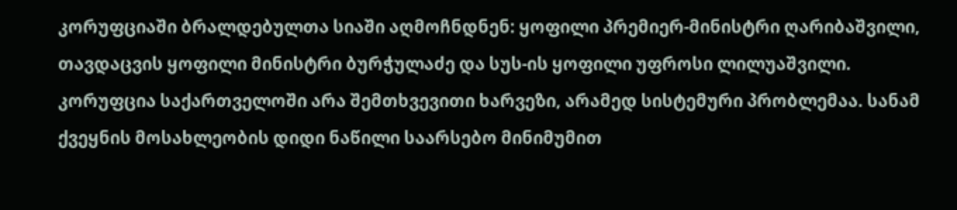კორუფციაში ბრალდებულთა სიაში აღმოჩნდნენ: ყოფილი პრემიერ-მინისტრი ღარიბაშვილი, თავდაცვის ყოფილი მინისტრი ბურჭულაძე და სუს-ის ყოფილი უფროსი ლილუაშვილი. კორუფცია საქართველოში არა შემთხვევითი ხარვეზი, არამედ სისტემური პრობლემაა. სანამ ქვეყნის მოსახლეობის დიდი ნაწილი საარსებო მინიმუმით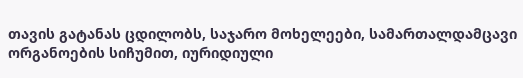თავის გატანას ცდილობს, საჯარო მოხელეები, სამართალდამცავი ორგანოების სიჩუმით, იურიდიული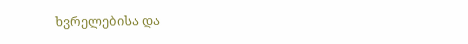ხვრელებისა და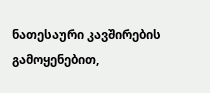ნათესაური კავშირების გამოყენებით,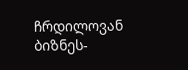ჩრდილოვან ბიზნეს-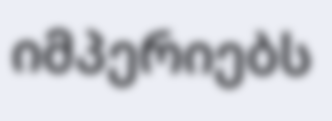იმპერიებს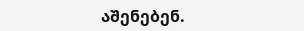აშენებენ.